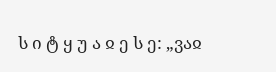ს ი ტ ყ უ ა ჲ ე ს ე: „ვაჲ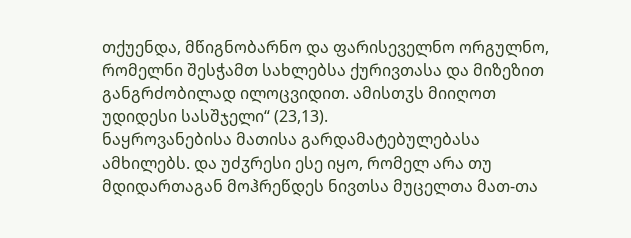თქუენდა, მწიგნობარნო და ფარისეველნო ორგულნო, რომელნი შესჭამთ სახლებსა ქურივთასა და მიზეზით განგრძობილად ილოცვიდით. ამისთჳს მიიღოთ უდიდესი სასშჯელი“ (23,13).
ნაყროვანებისა მათისა გარდამატებულებასა ამხილებს. და უძჳრესი ესე იყო, რომელ არა თუ მდიდართაგან მოჰრეწდეს ნივთსა მუცელთა მათ-თა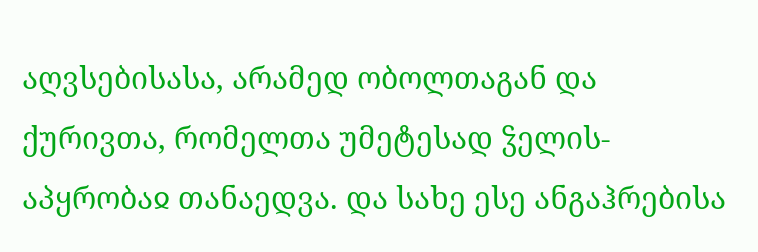აღვსებისასა, არამედ ობოლთაგან და ქურივთა, რომელთა უმეტესად ჴელის-აპყრობაჲ თანაედვა. და სახე ესე ანგაჰრებისა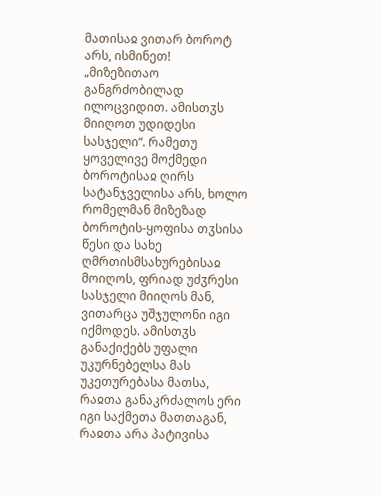მათისაჲ ვითარ ბოროტ არს, ისმინეთ!
„მიზეზითაო განგრძობილად ილოცვიდით. ამისთჳს მიიღოთ უდიდესი სასჯელი“. რამეთუ ყოველივე მოქმედი ბოროტისაჲ ღირს სატანჯველისა არს, ხოლო რომელმან მიზეზად ბოროტის-ყოფისა თჳსისა წესი და სახე ღმრთისმსახურებისაჲ მოიღოს, ფრიად უძჳრესი სასჯელი მიიღოს მან, ვითარცა უშჯულონი იგი იქმოდეს. ამისთჳს განაქიქებს უფალი უკურნებელსა მას უკეთურებასა მათსა, რაჲთა განაკრძალოს ერი იგი საქმეთა მათთაგან, რაჲთა არა პატივისა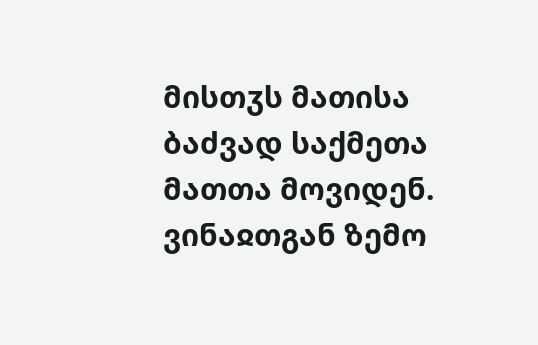მისთჳს მათისა ბაძვად საქმეთა მათთა მოვიდენ. ვინაჲთგან ზემო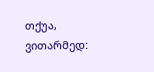თქუა, ვითარმედ: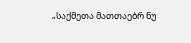„საქმეთა მათთაებრ ნუ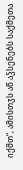იქმთ“, ამისთჳს აწ აჴსენებს საქმეთა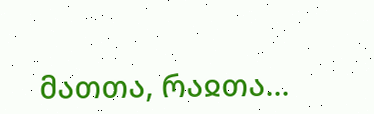მათთა, რაჲთა...